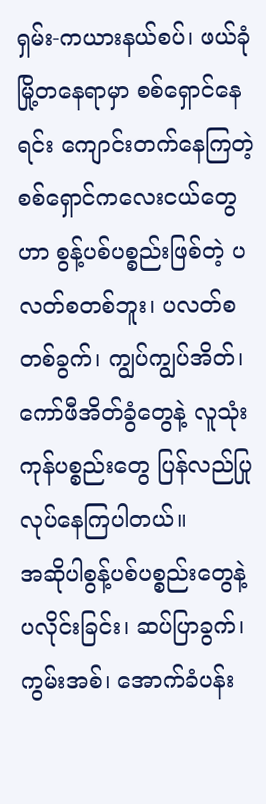ရှမ်း-ကယားနယ်စပ်၊ ဖယ်ခုံမြို့တနေရာမှာ စစ်ရှောင်နေရင်း ကျောင်းတက်နေကြတဲ့ စစ်ရှောင်ကလေးငယ်တွေဟာ စွန့်ပစ်ပစ္စည်းဖြစ်တဲ့ ပလတ်စတစ်ဘူး၊ ပလတ်စတစ်ခွက်၊ ကျွပ်ကျွပ်အိတ်၊ ကော်ဖီအိတ်ခွံတွေနဲ့ လူသုံးကုန်ပစ္စည်းတွေ ပြန်လည်ပြုလုပ်နေကြပါတယ်။
အဆိုပါစွန့်ပစ်ပစ္စည်းတွေနဲ့ ပလိုင်းခြင်း၊ ဆပ်ပြာခွက်၊ ကွမ်းအစ်၊ အောက်ခံပန်း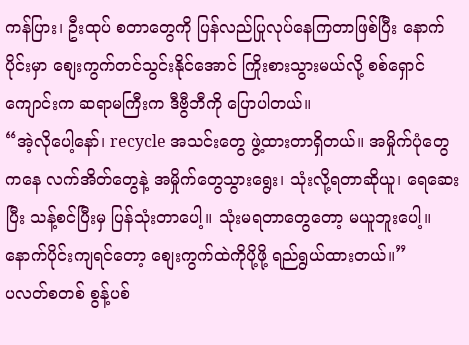ကန်ပြား၊ ဦးထုပ် စတာတွေကို ပြန်လည်ပြုလုပ်နေကြတာဖြစ်ပြီး နောက်ပိုင်းမှာ စျေးကွက်တင်သွင်းနိုင်အောင် ကြိုးစားသွားမယ်လို့ စစ်ရှောင်ကျောင်းက ဆရာမကြီးက ဒီဗွီဘီကို ပြောပါတယ်။
“အဲ့လိုပေါ့နော်၊ recycle အသင်းတွေ ဖွဲ့ထားတာရှိတယ်။ အမှိုက်ပုံတွေကနေ လက်အိတ်တွေနဲ့ အမှိုက်တွေသွားရွေး၊ သုံးလို့ရတာဆိုယူ၊ ရေဆေးပြီး သန့်စင်ပြီးမှ ပြန်သုံးတာပေါ့။ သုံးမရတာတွေတော့ မယူဘူးပေါ့။ နောက်ပိုင်းကျရင်တော့ စျေးကွက်ထဲကိုပို့ဖို့ ရည်ရွယ်ထားတယ်။”
ပလတ်စတစ် စွန့်ပစ်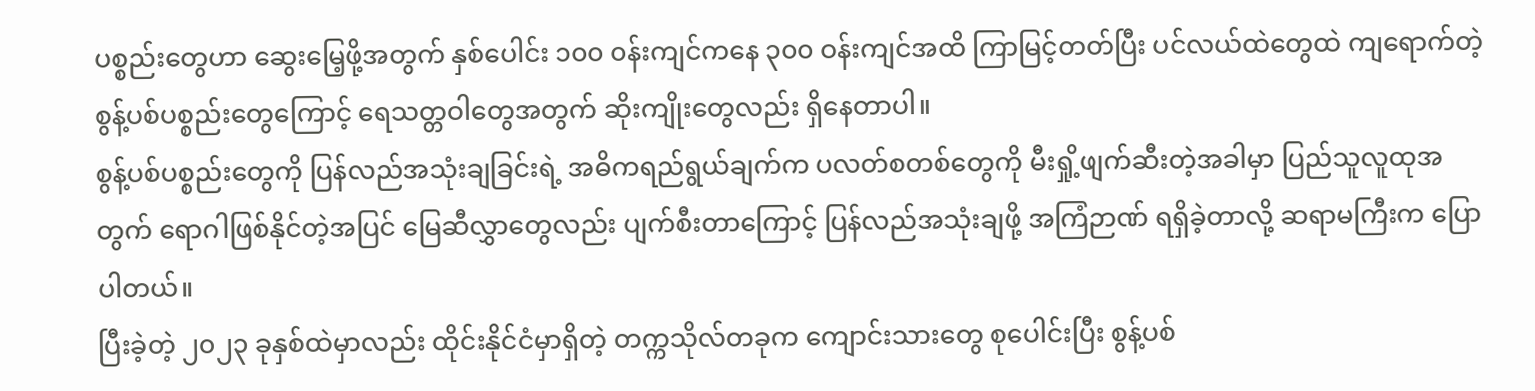ပစ္စည်းတွေဟာ ဆွေးမြေ့ဖို့အတွက် နှစ်ပေါင်း ၁၀၀ ၀န်းကျင်ကနေ ၃၀၀ ဝန်းကျင်အထိ ကြာမြင့်တတ်ပြီး ပင်လယ်ထဲတွေထဲ ကျရောက်တဲ့ စွန့်ပစ်ပစ္စည်းတွေကြောင့် ရေသတ္တဝါတွေအတွက် ဆိုးကျိုးတွေလည်း ရှိနေတာပါ။
စွန့်ပစ်ပစ္စည်းတွေကို ပြန်လည်အသုံးချခြင်းရဲ့ အဓိကရည်ရွယ်ချက်က ပလတ်စတစ်တွေကို မီးရှို့ဖျက်ဆီးတဲ့အခါမှာ ပြည်သူလူထုအတွက် ရောဂါဖြစ်နိုင်တဲ့အပြင် မြေဆီလွှာတွေလည်း ပျက်စီးတာကြောင့် ပြန်လည်အသုံးချဖို့ အကြံဉာဏ် ရရှိခဲ့တာလို့ ဆရာမကြီးက ပြောပါတယ်။
ပြီးခဲ့တဲ့ ၂၀၂၃ ခုနှစ်ထဲမှာလည်း ထိုင်းနိုင်ငံမှာရှိတဲ့ တက္ကသိုလ်တခုက ကျောင်းသားတွေ စုပေါင်းပြီး စွန့်ပစ်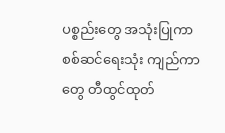ပစ္စည်းတွေ အသုံးပြုကာ စစ်ဆင်ရေးသုံး ကျည်ကာတွေ တီထွင်ထုတ်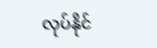လုပ်နိုင်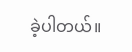ခဲ့ပါတယ်။